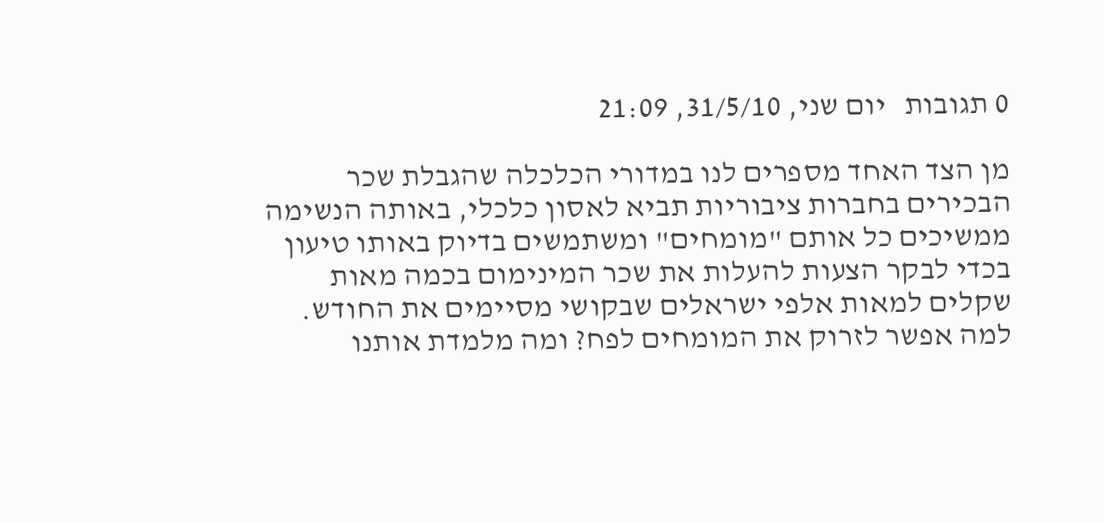0 תגובות   יום שני, 31/5/10, 21:09

מן הצד האחד מספרים לנו במדורי הכלכלה שהגבלת שכר הבכירים בחברות ציבוריות תביא לאסון כלכלי, באותה הנשימה ממשיכים כל אותם "מומחים" ומשתמשים בדיוק באותו טיעון בכדי לבקר הצעות להעלות את שכר המינימום בכמה מאות שקלים למאות אלפי ישראלים שבקושי מסיימים את החודש. למה אפשר לזרוק את המומחים לפח? ומה מלמדת אותנו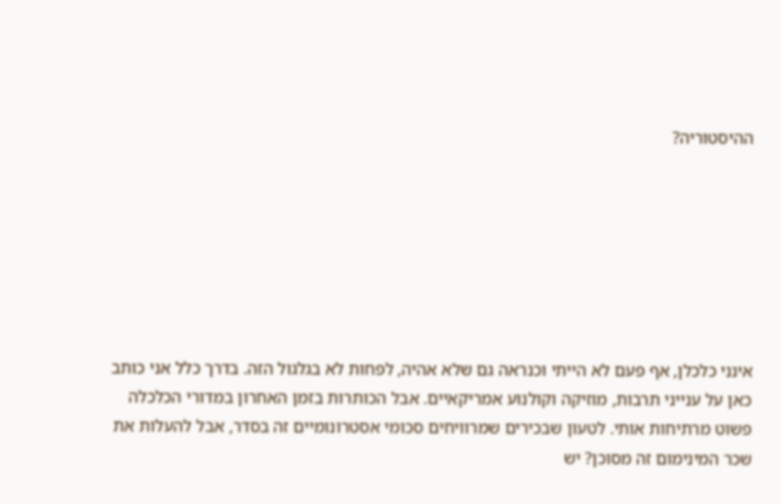ההיסטוריה?







אינני כלכלן, אף פעם לא הייתי וכנראה גם שלא אהיה, לפחות לא בגלגול הזה. בדרך כלל אני כותב כאן על ענייני תרבות, מוזיקה וקולנוע אמריקאיים. אבל הכותרות בזמן האחרון במדורי הכלכלה פשוט מרתיחות אותי. לטעון שבכירים שמרוויחים סכומי אסטרונומיים זה בסדר, אבל להעלות את שכר המינימום זה מסוכן? יש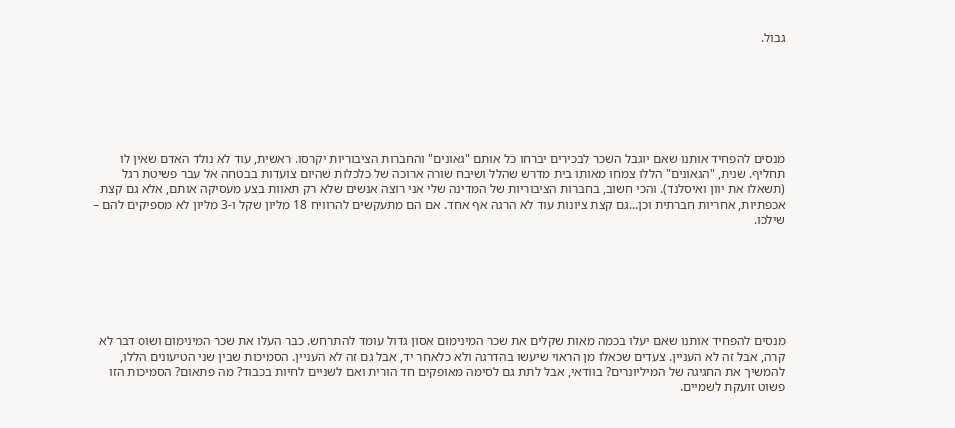גבול.







מנסים להפחיד אותנו שאם יוגבל השכר לבכירים יברחו כל אותם "גאונים" והחברות הציבוריות יקרסו. ראשית, עוד לא נולד האדם שאין לו תחליף. שנית, "הגאונים" הללו צמחו מאותו בית מדרש שהלל ושיבח שורה ארוכה של כלכלות שהיום צועדות בבטחה אל עבר פשיטת רגל (תשאלו את יוון ואיסלנד). והכי חשוב, בחברות הציבוריות של המדינה שלי אני רוצה אנשים שלא רק תאוות בצע מעסיקה אותם, אלא גם קצת אכפתיות, אחריות חברתית וכן...גם קצת ציונות עוד לא הרגה אף אחד. אם הם מתעקשים להרוויח 18 מליון שקל ו-3 מליון לא מספיקים להם – שילכו.







מנסים להפחיד אותנו שאם יעלו בכמה מאות שקלים את שכר המינימום אסון גדול עומד להתרחש. כבר העלו את שכר המינימום ושוo דבר לא קרה, אבל זה לא העניין. צעדים שכאלו מן הראוי שיעשו בהדרגה ולא כלאחר יד, אבל גם זה לא העניין. הסמיכות שבין שני הטיעונים הללו, להמשיך את החגיגה של המיליונרים? בוודאי, אבל לתת גם לסימה מאופקים חד הורית ואם לשניים לחיות בכבוד? מה פתאום? הסמיכות הזו פשוט זועקת לשמיים.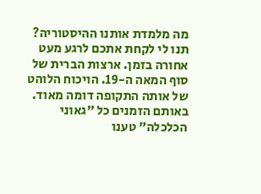מה מלמדת אותנו ההיסטוריה? תנו לי לקחת אתכם לרגע מעט אחורה בזמן. ארצות הברית של סוף המאה ה-19. הויכוח הלוהט של אותה התקופה דומה מאוד. באותם הזמנים כל "גאוני הכלכלה" טענו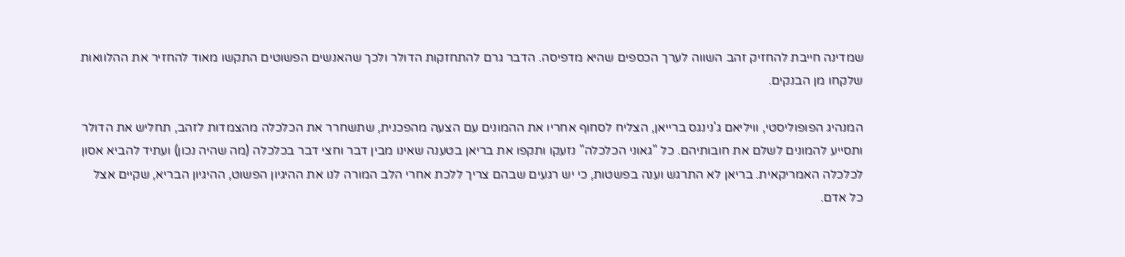שמדינה חייבת להחזיק זהב השווה לערך הכספים שהיא מדפיסה. הדבר גרם להתחזקות הדולר ולכך שהאנשים הפשוטים התקשו מאוד להחזיר את ההלוואות שלקחו מן הבנקים.

המנהיג הפופוליסטי, וויליאם ג'נינגס ברייאן, הצליח לסחוף אחריו את ההמונים עם הצעה מהפכנית, שתשחרר את הכלכלה מהצמדות לזהב, תחליש את הדולר ותסייע להמונים לשלם את חובותיהם. כל "גאוני הכלכלה" נזעקו ותקפו את בריאן בטענה שאינו מבין דבר וחצי דבר בכלכלה (מה שהיה נכון) ועתיד להביא אסון לכלכלה האמריקאית. בריאן לא התרגש וענה בפשטות, כי יש רגעים שבהם צריך ללכת אחרי הלב המורה לנו את ההיגיון הפשוט, ההיגיון הבריא, שקיים אצל כל אדם.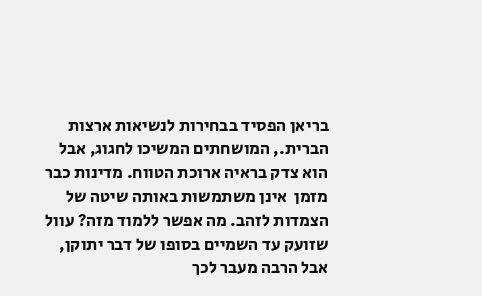בריאן הפסיד בבחירות לנשיאות ארצות הברית., המושחתים המשיכו לחגוג, אבל הוא צדק בראיה ארוכת הטווח. מדינות כבר מזמן  אינן משתמשות באותה שיטה של הצמדות לזהב. מה אפשר ללמוד מזה? עוול שזועק עד השמיים בסופו של דבר יתוקן, אבל הרבה מעבר לכך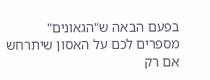בפעם הבאה ש"הגאונים" מספרים לכם על האסון שיתרחש אם רק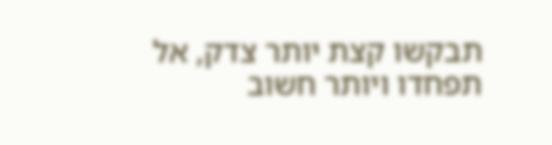תבקשו קצת יותר צדק, אל תפחדו ויותר חשוב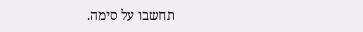תחשבו על סימה.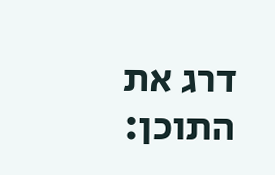דרג את התוכן: